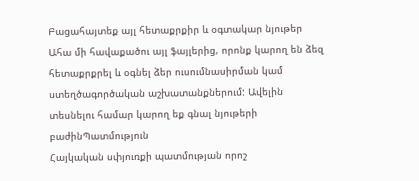Բացահայտեք այլ հետաքրքիր և օգտակար նյութեր
Ահա մի հավաքածու այլ ֆայլերից, որոնք կարող են ձեզ հետաքրքրել և օգնել ձեր ուսումնասիրման կամ ստեղծագործական աշխատանքներում: Ավելին տեսնելու համար կարող եք գնալ նյութերի բաժինՊատմություն
Հայկական սփյուռքի պատմության որոշ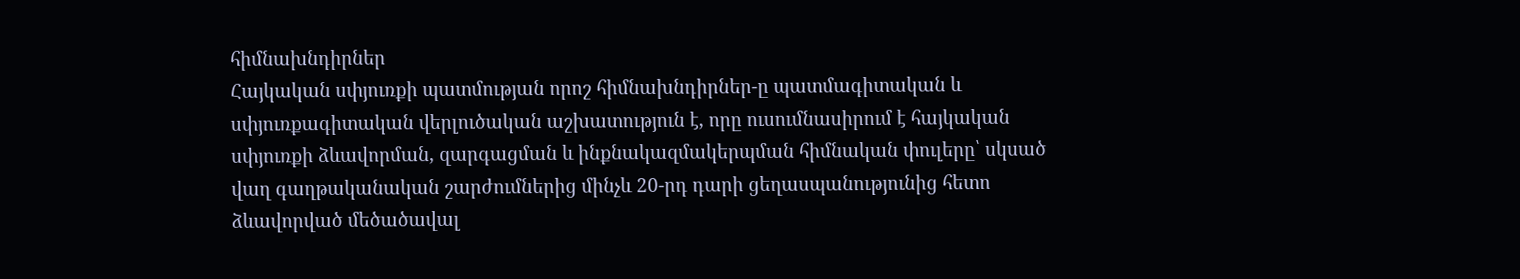հիմնախնդիրներ
Հայկական սփյուռքի պատմության որոշ հիմնախնդիրներ-ը պատմագիտական և սփյուռքագիտական վերլուծական աշխատություն է, որը ուսումնասիրում է հայկական սփյուռքի ձևավորման, զարգացման և ինքնակազմակերպման հիմնական փուլերը՝ սկսած վաղ գաղթականական շարժումներից մինչև 20-րդ դարի ցեղասպանությունից հետո ձևավորված մեծածավալ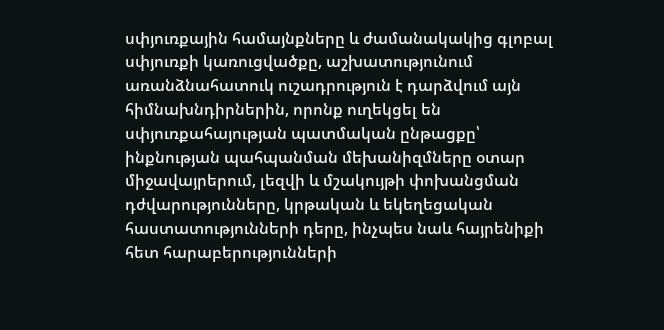սփյուռքային համայնքները և ժամանակակից գլոբալ սփյուռքի կառուցվածքը, աշխատությունում առանձնահատուկ ուշադրություն է դարձվում այն հիմնախնդիրներին, որոնք ուղեկցել են սփյուռքահայության պատմական ընթացքը՝ ինքնության պահպանման մեխանիզմները օտար միջավայրերում, լեզվի և մշակույթի փոխանցման դժվարությունները, կրթական և եկեղեցական հաստատությունների դերը, ինչպես նաև հայրենիքի հետ հարաբերությունների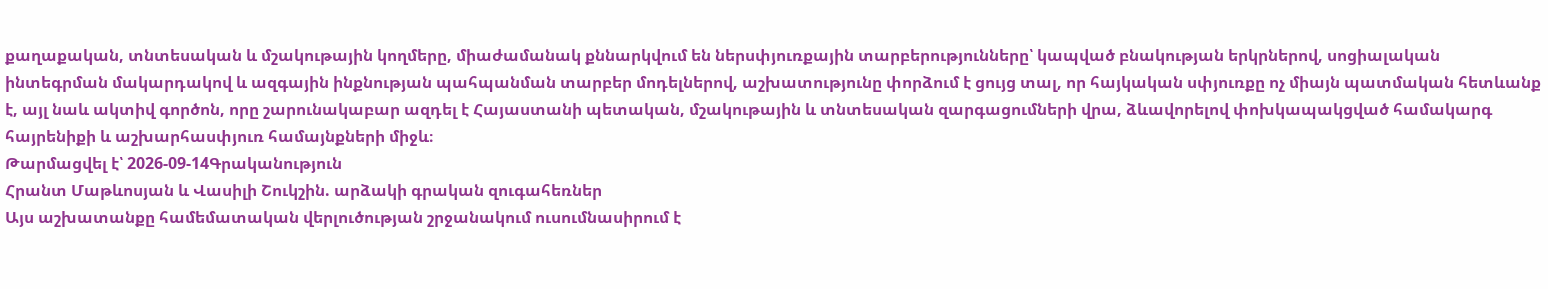քաղաքական, տնտեսական և մշակութային կողմերը, միաժամանակ քննարկվում են ներսփյուռքային տարբերությունները՝ կապված բնակության երկրներով, սոցիալական ինտեգրման մակարդակով և ազգային ինքնության պահպանման տարբեր մոդելներով, աշխատությունը փորձում է ցույց տալ, որ հայկական սփյուռքը ոչ միայն պատմական հետևանք է, այլ նաև ակտիվ գործոն, որը շարունակաբար ազդել է Հայաստանի պետական, մշակութային և տնտեսական զարգացումների վրա, ձևավորելով փոխկապակցված համակարգ հայրենիքի և աշխարհասփյուռ համայնքների միջև։
Թարմացվել է՝ 2026-09-14Գրականություն
Հրանտ Մաթևոսյան և Վասիլի Շուկշին. արձակի գրական զուգահեռներ
Այս աշխատանքը համեմատական վերլուծության շրջանակում ուսումնասիրում է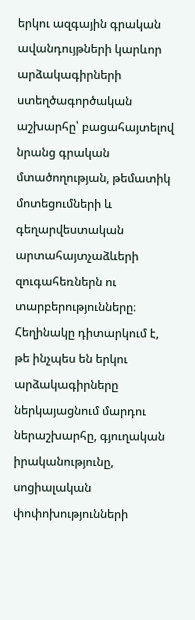երկու ազգային գրական ավանդույթների կարևոր արձակագիրների ստեղծագործական աշխարհը՝ բացահայտելով նրանց գրական մտածողության, թեմատիկ մոտեցումների և գեղարվեստական արտահայտչաձևերի զուգահեռներն ու տարբերությունները։ Հեղինակը դիտարկում է, թե ինչպես են երկու արձակագիրները ներկայացնում մարդու ներաշխարհը, գյուղական իրականությունը, սոցիալական փոփոխությունների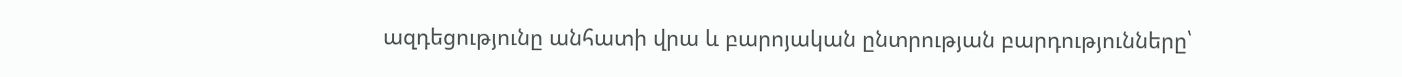ազդեցությունը անհատի վրա և բարոյական ընտրության բարդությունները՝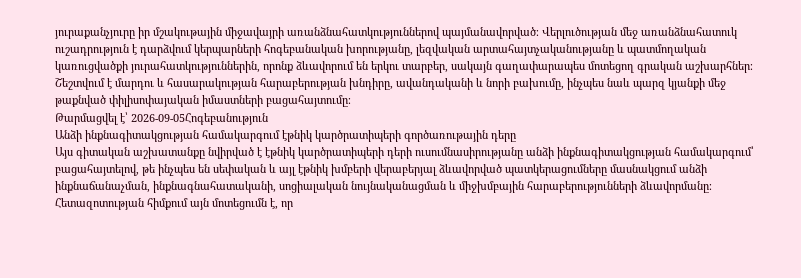յուրաքանչյուրը իր մշակութային միջավայրի առանձնահատկություններով պայմանավորված։ Վերլուծության մեջ առանձնահատուկ ուշադրություն է դարձվում կերպարների հոգեբանական խորությանը, լեզվական արտահայտչականությանը և պատմողական կառուցվածքի յուրահատկություններին, որոնք ձևավորում են երկու տարբեր, սակայն գաղափարապես մոտեցող գրական աշխարհներ։ Շեշտվում է մարդու և հասարակության հարաբերության խնդիրը, ավանդականի և նորի բախումը, ինչպես նաև պարզ կյանքի մեջ թաքնված փիլիսոփայական իմաստների բացահայտումը։
Թարմացվել է՝ 2026-09-05Հոգեբանություն
Անձի ինքնագիտակցության համակարգում էթնիկ կարծրատիպերի գործառութային դերը
Այս գիտական աշխատանքը նվիրված է էթնիկ կարծրատիպերի դերի ուսումնասիրությանը անձի ինքնագիտակցության համակարգում՝ բացահայտելով, թե ինչպես են սեփական և այլ էթնիկ խմբերի վերաբերյալ ձևավորված պատկերացումները մասնակցում անձի ինքնաճանաչման, ինքնագնահատականի, սոցիալական նույնականացման և միջխմբային հարաբերությունների ձևավորմանը։ Հետազոտության հիմքում այն մոտեցումն է, որ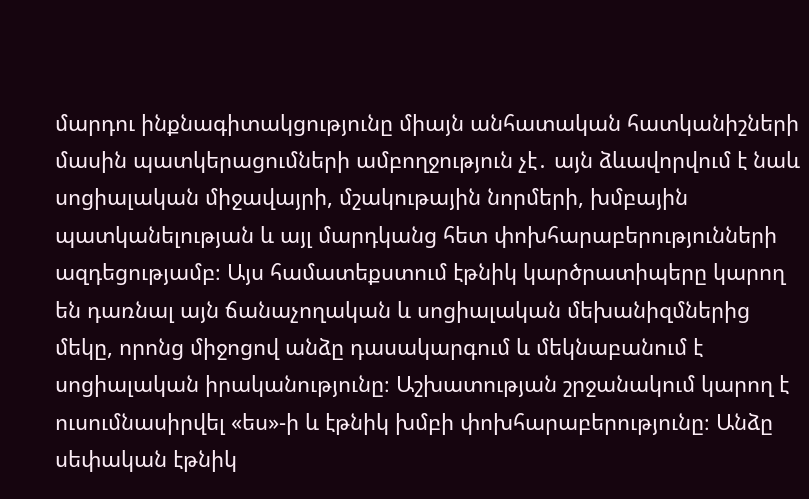մարդու ինքնագիտակցությունը միայն անհատական հատկանիշների մասին պատկերացումների ամբողջություն չէ․ այն ձևավորվում է նաև սոցիալական միջավայրի, մշակութային նորմերի, խմբային պատկանելության և այլ մարդկանց հետ փոխհարաբերությունների ազդեցությամբ։ Այս համատեքստում էթնիկ կարծրատիպերը կարող են դառնալ այն ճանաչողական և սոցիալական մեխանիզմներից մեկը, որոնց միջոցով անձը դասակարգում և մեկնաբանում է սոցիալական իրականությունը։ Աշխատության շրջանակում կարող է ուսումնասիրվել «ես»-ի և էթնիկ խմբի փոխհարաբերությունը։ Անձը սեփական էթնիկ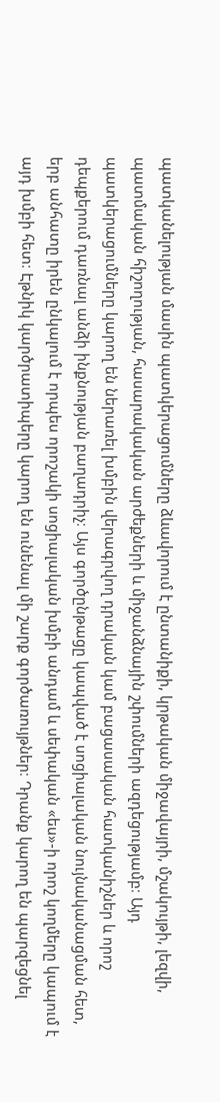պատկանելության մասին պատկերացումները ձևավորում է ընտանիքի, կրթական միջավայրի, մշակույթի, լեզվի, պատմական հիշողության, հասարակական արժեքների և միջանձնային շփումների ազդեցությամբ։ Այդ պատկերացումները կարող են ներառել խմբին վերագրվող դրական կամ բացասական հատկանիշներ և որոշ դեպքերում դառնալ անձի ինքնության բաղադրիչ։ Այս գործընթացը կապված է սոցիալական նույնականացման հետ, երբ անհատը իրեն ընկալում է որպես որոշակի սոցիալական խմբի անդամ և սեփական «ես»-ի որոշ կողմերը կապում է այդ խմբի հետ։ Էթնիկ կարծրատիպերը կարող են ունենալ մի շարք գործառույթներ։ Դրանք կարող են պարզեցնել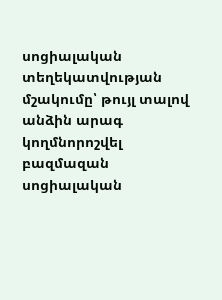սոցիալական տեղեկատվության մշակումը՝ թույլ տալով անձին արագ կողմնորոշվել բազմազան սոցիալական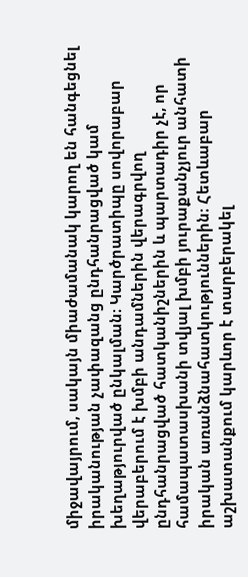միջավայրում, սակայն միաժամանակ կարող են հանգեցնել իրականության չափազանց ընդհանրացված կամ խեղաթյուրված ընկալման։ Կարծրատիպը սովորաբար վերաբերում է խմբի անդամներին վերագրվող ընդհանրացված հատկանիշներին և պարտադիր չէ, որ համապատասխանի տվյալ խմբի յուրաքանչյուր անհատի իրական առանձնահատկություններին։ Հետևաբար աշխատանքում կարևոր է տարբերակել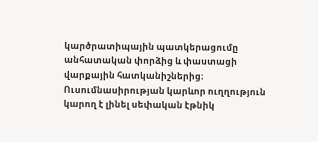կարծրատիպային պատկերացումը անհատական փորձից և փաստացի վարքային հատկանիշներից։ Ուսումնասիրության կարևոր ուղղություն կարող է լինել սեփական էթնիկ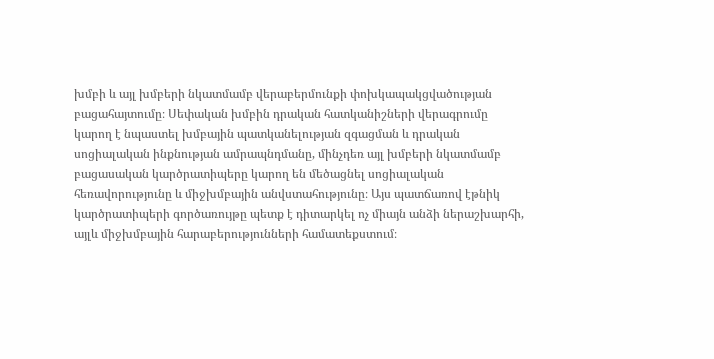խմբի և այլ խմբերի նկատմամբ վերաբերմունքի փոխկապակցվածության բացահայտումը։ Սեփական խմբին դրական հատկանիշների վերագրումը կարող է նպաստել խմբային պատկանելության զգացման և դրական սոցիալական ինքնության ամրապնդմանը, մինչդեռ այլ խմբերի նկատմամբ բացասական կարծրատիպերը կարող են մեծացնել սոցիալական հեռավորությունը և միջխմբային անվստահությունը։ Այս պատճառով էթնիկ կարծրատիպերի գործառույթը պետք է դիտարկել ոչ միայն անձի ներաշխարհի, այլև միջխմբային հարաբերությունների համատեքստում։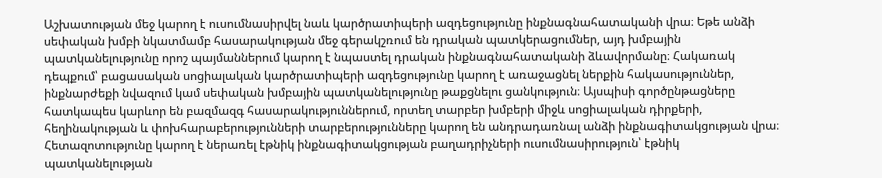Աշխատության մեջ կարող է ուսումնասիրվել նաև կարծրատիպերի ազդեցությունը ինքնագնահատականի վրա։ Եթե անձի սեփական խմբի նկատմամբ հասարակության մեջ գերակշռում են դրական պատկերացումներ, այդ խմբային պատկանելությունը որոշ պայմաններում կարող է նպաստել դրական ինքնագնահատականի ձևավորմանը։ Հակառակ դեպքում՝ բացասական սոցիալական կարծրատիպերի ազդեցությունը կարող է առաջացնել ներքին հակասություններ, ինքնարժեքի նվազում կամ սեփական խմբային պատկանելությունը թաքցնելու ցանկություն։ Այսպիսի գործընթացները հատկապես կարևոր են բազմազգ հասարակություններում, որտեղ տարբեր խմբերի միջև սոցիալական դիրքերի, հեղինակության և փոխհարաբերությունների տարբերությունները կարող են անդրադառնալ անձի ինքնագիտակցության վրա։ Հետազոտությունը կարող է ներառել էթնիկ ինքնագիտակցության բաղադրիչների ուսումնասիրություն՝ էթնիկ պատկանելության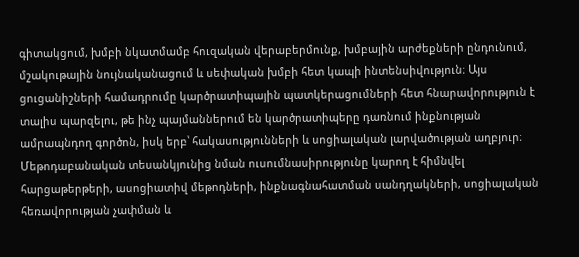գիտակցում, խմբի նկատմամբ հուզական վերաբերմունք, խմբային արժեքների ընդունում, մշակութային նույնականացում և սեփական խմբի հետ կապի ինտենսիվություն։ Այս ցուցանիշների համադրումը կարծրատիպային պատկերացումների հետ հնարավորություն է տալիս պարզելու, թե ինչ պայմաններում են կարծրատիպերը դառնում ինքնության ամրապնդող գործոն, իսկ երբ՝ հակասությունների և սոցիալական լարվածության աղբյուր։ Մեթոդաբանական տեսանկյունից նման ուսումնասիրությունը կարող է հիմնվել հարցաթերթերի, ասոցիատիվ մեթոդների, ինքնագնահատման սանդղակների, սոցիալական հեռավորության չափման և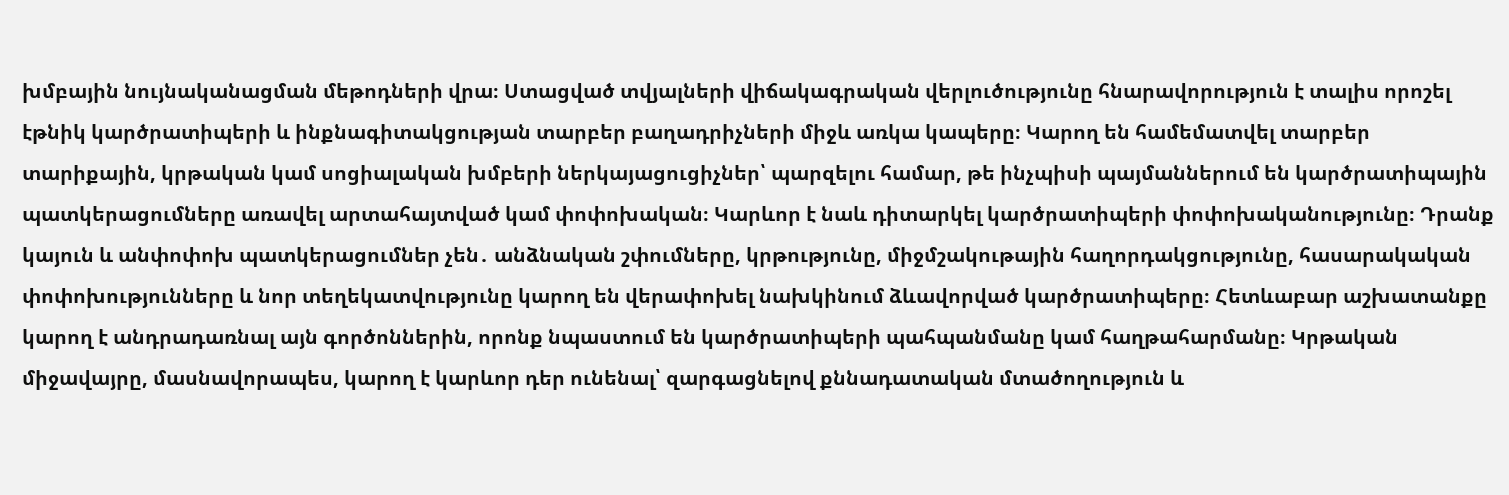խմբային նույնականացման մեթոդների վրա։ Ստացված տվյալների վիճակագրական վերլուծությունը հնարավորություն է տալիս որոշել էթնիկ կարծրատիպերի և ինքնագիտակցության տարբեր բաղադրիչների միջև առկա կապերը։ Կարող են համեմատվել տարբեր տարիքային, կրթական կամ սոցիալական խմբերի ներկայացուցիչներ՝ պարզելու համար, թե ինչպիսի պայմաններում են կարծրատիպային պատկերացումները առավել արտահայտված կամ փոփոխական։ Կարևոր է նաև դիտարկել կարծրատիպերի փոփոխականությունը։ Դրանք կայուն և անփոփոխ պատկերացումներ չեն․ անձնական շփումները, կրթությունը, միջմշակութային հաղորդակցությունը, հասարակական փոփոխությունները և նոր տեղեկատվությունը կարող են վերափոխել նախկինում ձևավորված կարծրատիպերը։ Հետևաբար աշխատանքը կարող է անդրադառնալ այն գործոններին, որոնք նպաստում են կարծրատիպերի պահպանմանը կամ հաղթահարմանը։ Կրթական միջավայրը, մասնավորապես, կարող է կարևոր դեր ունենալ՝ զարգացնելով քննադատական մտածողություն և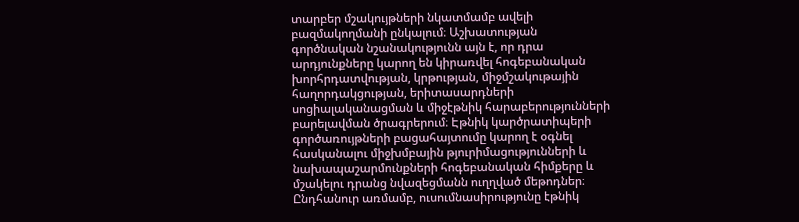տարբեր մշակույթների նկատմամբ ավելի բազմակողմանի ընկալում։ Աշխատության գործնական նշանակությունն այն է, որ դրա արդյունքները կարող են կիրառվել հոգեբանական խորհրդատվության, կրթության, միջմշակութային հաղորդակցության, երիտասարդների սոցիալականացման և միջէթնիկ հարաբերությունների բարելավման ծրագրերում։ Էթնիկ կարծրատիպերի գործառույթների բացահայտումը կարող է օգնել հասկանալու միջխմբային թյուրիմացությունների և նախապաշարմունքների հոգեբանական հիմքերը և մշակելու դրանց նվազեցմանն ուղղված մեթոդներ։ Ընդհանուր առմամբ, ուսումնասիրությունը էթնիկ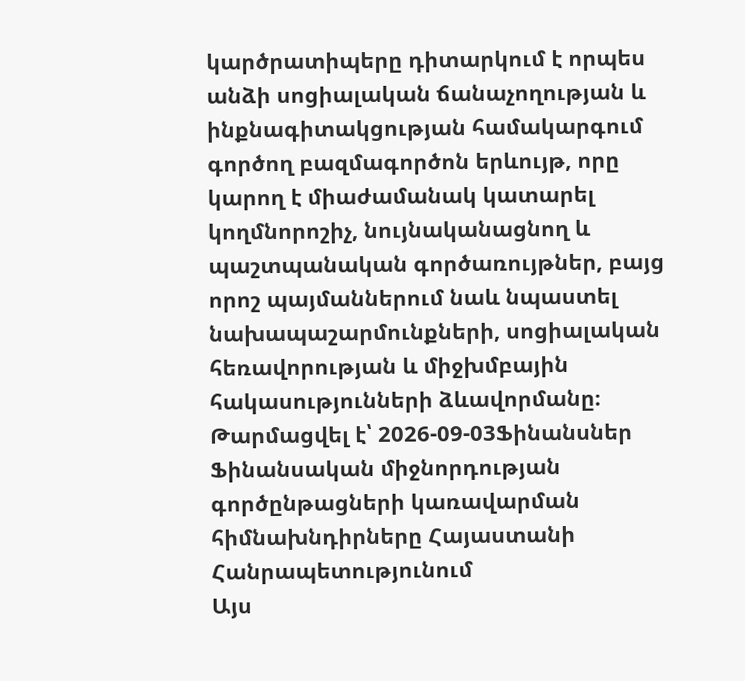կարծրատիպերը դիտարկում է որպես անձի սոցիալական ճանաչողության և ինքնագիտակցության համակարգում գործող բազմագործոն երևույթ, որը կարող է միաժամանակ կատարել կողմնորոշիչ, նույնականացնող և պաշտպանական գործառույթներ, բայց որոշ պայմաններում նաև նպաստել նախապաշարմունքների, սոցիալական հեռավորության և միջխմբային հակասությունների ձևավորմանը։
Թարմացվել է՝ 2026-09-03Ֆինանսներ
Ֆինանսական միջնորդության գործընթացների կառավարման հիմնախնդիրները Հայաստանի Հանրապետությունում
Այս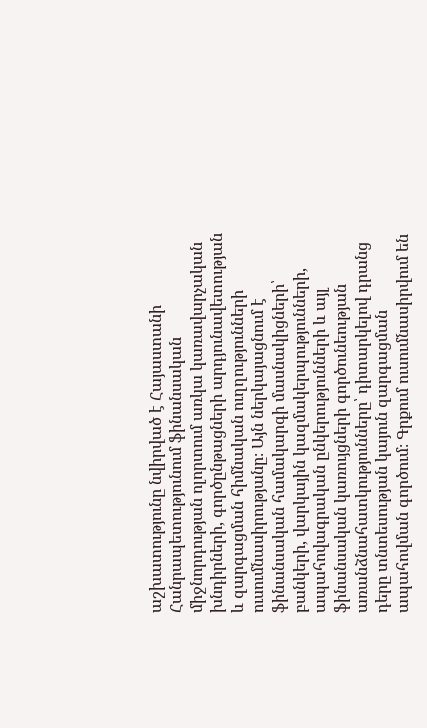աշխատությունը նվիրված է Հայաստանի Հանրապետությունում ֆինանսական միջնորդության ոլորտում առկա կառավարչական խնդիրների, գործընթացների արդյունավետության և զարգացման հիմնական ուղղությունների ուսումնասիրությանը։ Այն ներկայացնում է ֆինանսական համակարգի մասնակիցների՝ բանկերի, վարկային կազմակերպությունների, ապահովագրական ընկերությունների և այլ ֆինանսական կառույցների գործունեության առանձնահատկությունները՝ դիտարկելով դրանց դերը տնտեսության կայուն զարգացման ապահովման գործում։ Գրքում ուսումնասիրվում են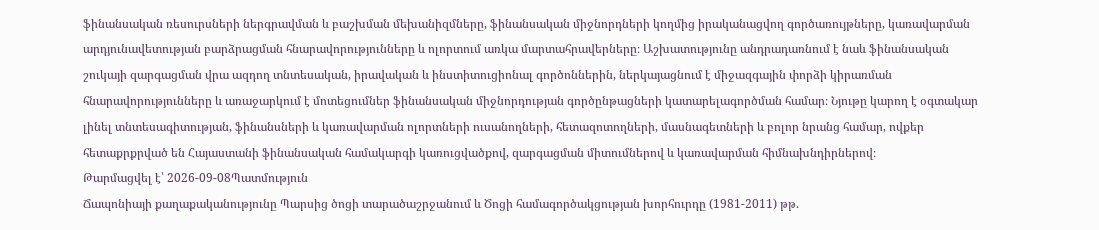ֆինանսական ռեսուրսների ներգրավման և բաշխման մեխանիզմները, ֆինանսական միջնորդների կողմից իրականացվող գործառույթները, կառավարման արդյունավետության բարձրացման հնարավորությունները և ոլորտում առկա մարտահրավերները։ Աշխատությունը անդրադառնում է նաև ֆինանսական շուկայի զարգացման վրա ազդող տնտեսական, իրավական և ինստիտուցիոնալ գործոններին, ներկայացնում է միջազգային փորձի կիրառման հնարավորությունները և առաջարկում է մոտեցումներ ֆինանսական միջնորդության գործընթացների կատարելագործման համար։ Նյութը կարող է օգտակար լինել տնտեսագիտության, ֆինանսների և կառավարման ոլորտների ուսանողների, հետազոտողների, մասնագետների և բոլոր նրանց համար, ովքեր հետաքրքրված են Հայաստանի ֆինանսական համակարգի կառուցվածքով, զարգացման միտումներով և կառավարման հիմնախնդիրներով։
Թարմացվել է՝ 2026-09-08Պատմություն
Ճապոնիայի քաղաքականությունը Պարսից ծոցի տարածաշրջանում և Ծոցի համագործակցության խորհուրդը (1981-2011) թթ.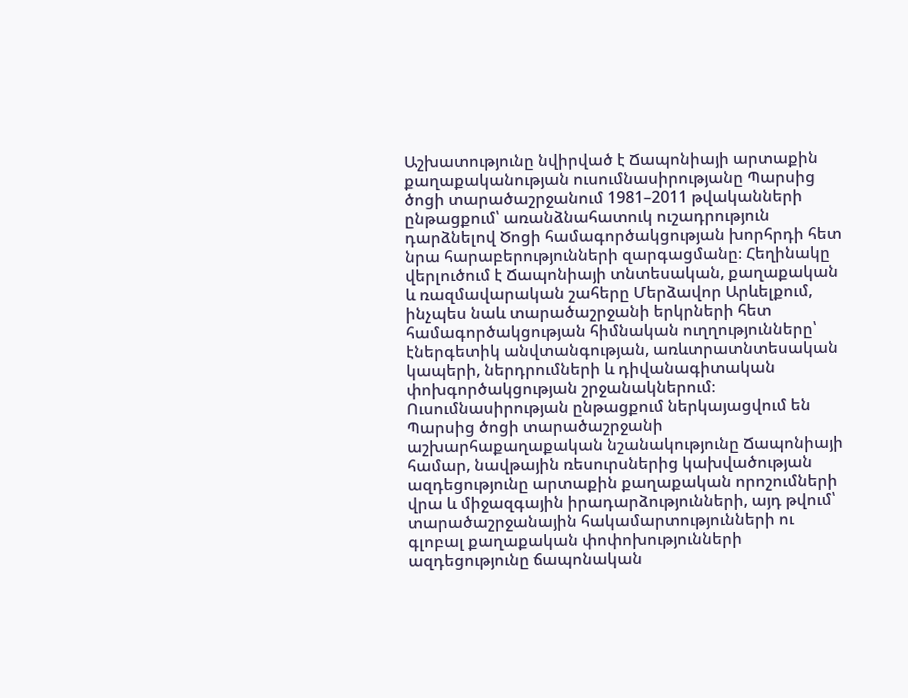Աշխատությունը նվիրված է Ճապոնիայի արտաքին քաղաքականության ուսումնասիրությանը Պարսից ծոցի տարածաշրջանում 1981–2011 թվականների ընթացքում՝ առանձնահատուկ ուշադրություն դարձնելով Ծոցի համագործակցության խորհրդի հետ նրա հարաբերությունների զարգացմանը։ Հեղինակը վերլուծում է Ճապոնիայի տնտեսական, քաղաքական և ռազմավարական շահերը Մերձավոր Արևելքում, ինչպես նաև տարածաշրջանի երկրների հետ համագործակցության հիմնական ուղղությունները՝ էներգետիկ անվտանգության, առևտրատնտեսական կապերի, ներդրումների և դիվանագիտական փոխգործակցության շրջանակներում։ Ուսումնասիրության ընթացքում ներկայացվում են Պարսից ծոցի տարածաշրջանի աշխարհաքաղաքական նշանակությունը Ճապոնիայի համար, նավթային ռեսուրսներից կախվածության ազդեցությունը արտաքին քաղաքական որոշումների վրա և միջազգային իրադարձությունների, այդ թվում՝ տարածաշրջանային հակամարտությունների ու գլոբալ քաղաքական փոփոխությունների ազդեցությունը ճապոնական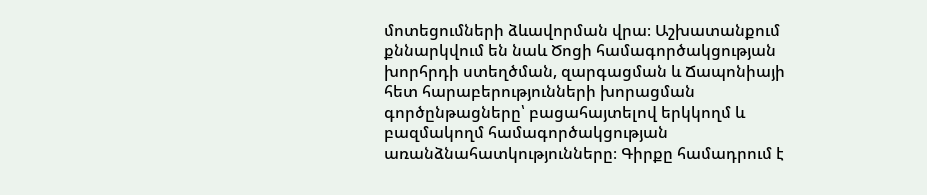մոտեցումների ձևավորման վրա։ Աշխատանքում քննարկվում են նաև Ծոցի համագործակցության խորհրդի ստեղծման, զարգացման և Ճապոնիայի հետ հարաբերությունների խորացման գործընթացները՝ բացահայտելով երկկողմ և բազմակողմ համագործակցության առանձնահատկությունները։ Գիրքը համադրում է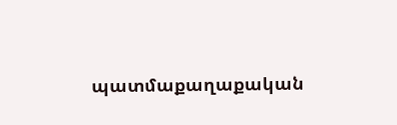պատմաքաղաքական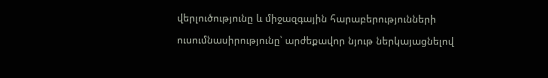վերլուծությունը և միջազգային հարաբերությունների ուսումնասիրությունը՝ արժեքավոր նյութ ներկայացնելով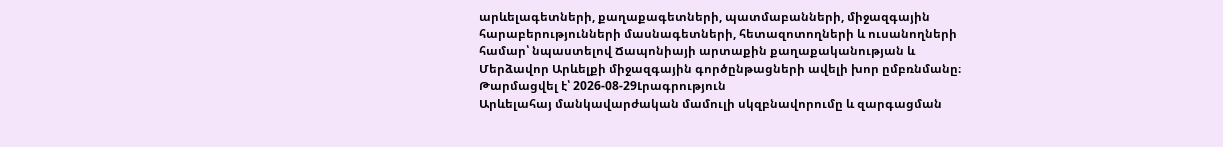արևելագետների, քաղաքագետների, պատմաբանների, միջազգային հարաբերությունների մասնագետների, հետազոտողների և ուսանողների համար՝ նպաստելով Ճապոնիայի արտաքին քաղաքականության և Մերձավոր Արևելքի միջազգային գործընթացների ավելի խոր ըմբռնմանը։
Թարմացվել է՝ 2026-08-29Լրագրություն
Արևելահայ մանկավարժական մամուլի սկզբնավորումը և զարգացման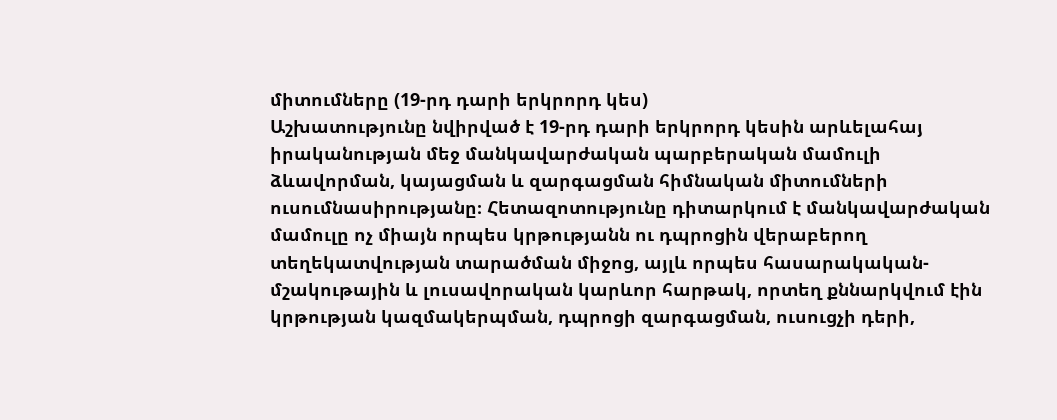միտումները (19-րդ դարի երկրորդ կես)
Աշխատությունը նվիրված է 19-րդ դարի երկրորդ կեսին արևելահայ իրականության մեջ մանկավարժական պարբերական մամուլի ձևավորման, կայացման և զարգացման հիմնական միտումների ուսումնասիրությանը։ Հետազոտությունը դիտարկում է մանկավարժական մամուլը ոչ միայն որպես կրթությանն ու դպրոցին վերաբերող տեղեկատվության տարածման միջոց, այլև որպես հասարակական-մշակութային և լուսավորական կարևոր հարթակ, որտեղ քննարկվում էին կրթության կազմակերպման, դպրոցի զարգացման, ուսուցչի դերի,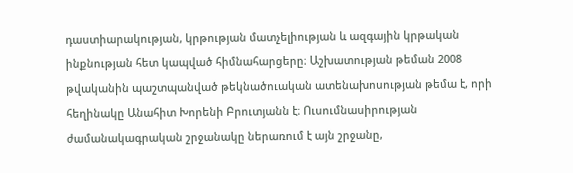դաստիարակության, կրթության մատչելիության և ազգային կրթական ինքնության հետ կապված հիմնահարցերը։ Աշխատության թեման 2008 թվականին պաշտպանված թեկնածուական ատենախոսության թեմա է, որի հեղինակը Անահիտ Խորենի Բրուտյանն է։ Ուսումնասիրության ժամանակագրական շրջանակը ներառում է այն շրջանը,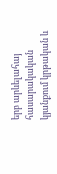երբ արևելահայ հասարակական կյանքում կրթական և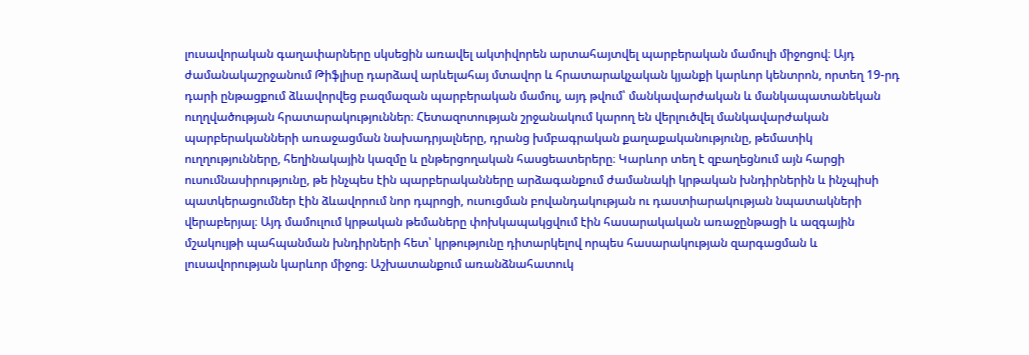լուսավորական գաղափարները սկսեցին առավել ակտիվորեն արտահայտվել պարբերական մամուլի միջոցով։ Այդ ժամանակաշրջանում Թիֆլիսը դարձավ արևելահայ մտավոր և հրատարակչական կյանքի կարևոր կենտրոն, որտեղ 19-րդ դարի ընթացքում ձևավորվեց բազմազան պարբերական մամուլ, այդ թվում՝ մանկավարժական և մանկապատանեկան ուղղվածության հրատարակություններ։ Հետազոտության շրջանակում կարող են վերլուծվել մանկավարժական պարբերականների առաջացման նախադրյալները, դրանց խմբագրական քաղաքականությունը, թեմատիկ ուղղությունները, հեղինակային կազմը և ընթերցողական հասցեատերերը։ Կարևոր տեղ է զբաղեցնում այն հարցի ուսումնասիրությունը, թե ինչպես էին պարբերականները արձագանքում ժամանակի կրթական խնդիրներին և ինչպիսի պատկերացումներ էին ձևավորում նոր դպրոցի, ուսուցման բովանդակության ու դաստիարակության նպատակների վերաբերյալ։ Այդ մամուլում կրթական թեմաները փոխկապակցվում էին հասարակական առաջընթացի և ազգային մշակույթի պահպանման խնդիրների հետ՝ կրթությունը դիտարկելով որպես հասարակության զարգացման և լուսավորության կարևոր միջոց։ Աշխատանքում առանձնահատուկ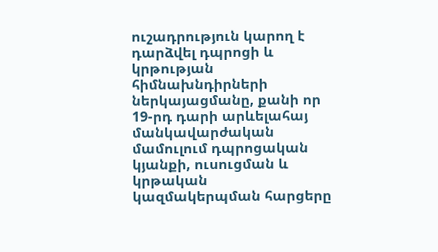ուշադրություն կարող է դարձվել դպրոցի և կրթության հիմնախնդիրների ներկայացմանը, քանի որ 19-րդ դարի արևելահայ մանկավարժական մամուլում դպրոցական կյանքի, ուսուցման և կրթական կազմակերպման հարցերը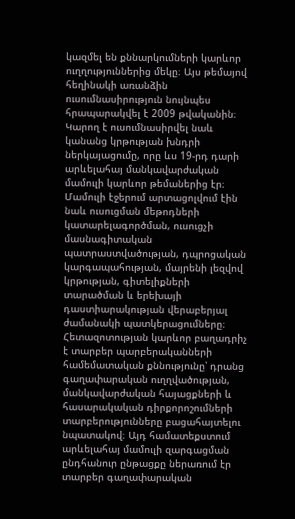կազմել են քննարկումների կարևոր ուղղություններից մեկը։ Այս թեմայով հեղինակի առանձին ուսումնասիրություն նույնպես հրապարակվել է 2009 թվականին։ Կարող է ուսումնասիրվել նաև կանանց կրթության խնդրի ներկայացումը, որը ևս 19-րդ դարի արևելահայ մանկավարժական մամուլի կարևոր թեմաներից էր։ Մամուլի էջերում արտացոլվում էին նաև ուսուցման մեթոդների կատարելագործման, ուսուցչի մասնագիտական պատրաստվածության, դպրոցական կարգապահության, մայրենի լեզվով կրթության, գիտելիքների տարածման և երեխայի դաստիարակության վերաբերյալ ժամանակի պատկերացումները։ Հետազոտության կարևոր բաղադրիչ է տարբեր պարբերականների համեմատական քննությունը՝ դրանց գաղափարական ուղղվածության, մանկավարժական հայացքների և հասարակական դիրքորոշումների տարբերությունները բացահայտելու նպատակով։ Այդ համատեքստում արևելահայ մամուլի զարգացման ընդհանուր ընթացքը ներառում էր տարբեր գաղափարական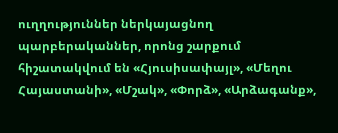ուղղություններ ներկայացնող պարբերականներ, որոնց շարքում հիշատակվում են «Հյուսիսափայլ», «Մեղու Հայաստանի», «Մշակ», «Փորձ», «Արձագանք»,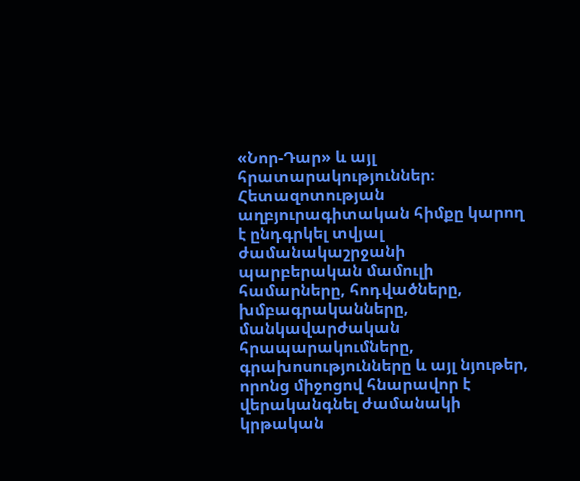«Նոր-Դար» և այլ հրատարակություններ։ Հետազոտության աղբյուրագիտական հիմքը կարող է ընդգրկել տվյալ ժամանակաշրջանի պարբերական մամուլի համարները, հոդվածները, խմբագրականները, մանկավարժական հրապարակումները, գրախոսությունները և այլ նյութեր, որոնց միջոցով հնարավոր է վերականգնել ժամանակի կրթական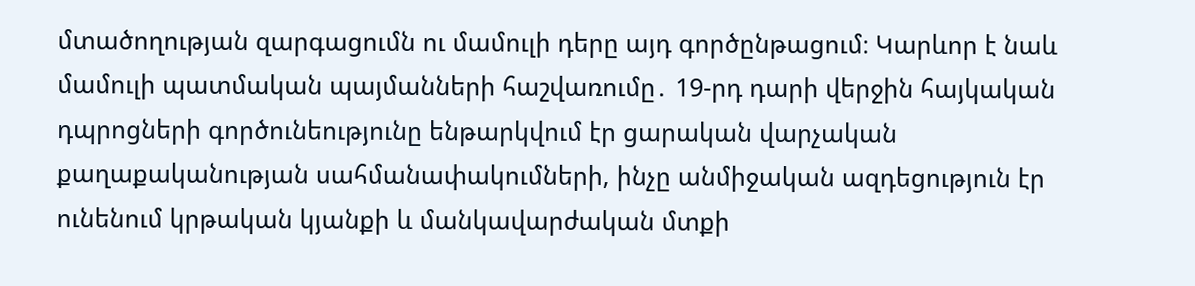մտածողության զարգացումն ու մամուլի դերը այդ գործընթացում։ Կարևոր է նաև մամուլի պատմական պայմանների հաշվառումը․ 19-րդ դարի վերջին հայկական դպրոցների գործունեությունը ենթարկվում էր ցարական վարչական քաղաքականության սահմանափակումների, ինչը անմիջական ազդեցություն էր ունենում կրթական կյանքի և մանկավարժական մտքի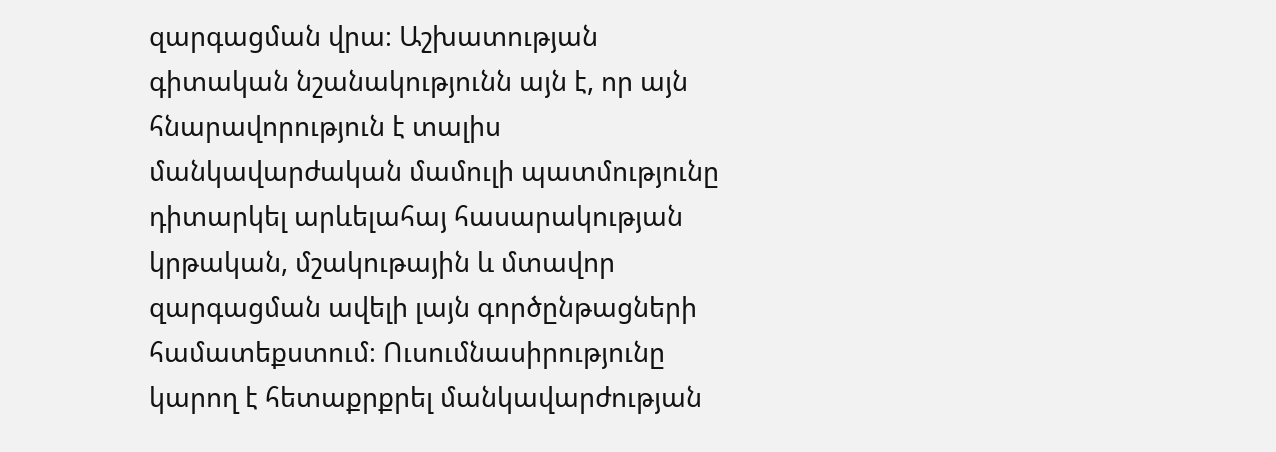զարգացման վրա։ Աշխատության գիտական նշանակությունն այն է, որ այն հնարավորություն է տալիս մանկավարժական մամուլի պատմությունը դիտարկել արևելահայ հասարակության կրթական, մշակութային և մտավոր զարգացման ավելի լայն գործընթացների համատեքստում։ Ուսումնասիրությունը կարող է հետաքրքրել մանկավարժության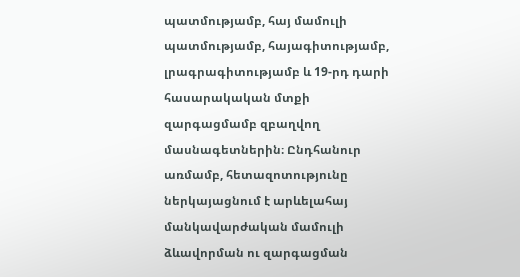պատմությամբ, հայ մամուլի պատմությամբ, հայագիտությամբ, լրագրագիտությամբ և 19-րդ դարի հասարակական մտքի զարգացմամբ զբաղվող մասնագետներին։ Ընդհանուր առմամբ, հետազոտությունը ներկայացնում է արևելահայ մանկավարժական մամուլի ձևավորման ու զարգացման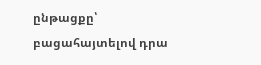ընթացքը՝ բացահայտելով դրա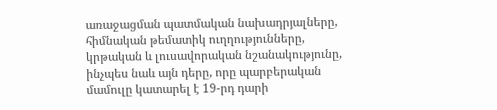առաջացման պատմական նախադրյալները, հիմնական թեմատիկ ուղղությունները, կրթական և լուսավորական նշանակությունը, ինչպես նաև այն դերը, որը պարբերական մամուլը կատարել է 19-րդ դարի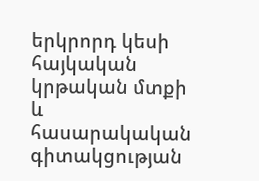երկրորդ կեսի հայկական կրթական մտքի և հասարակական գիտակցության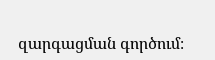զարգացման գործում։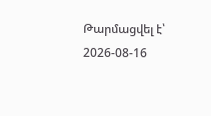Թարմացվել է՝ 2026-08-16